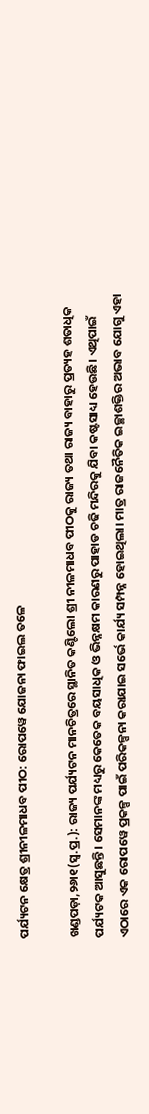ପର୍ଯ୍ୟଟନ କ୍ଷେତ୍ର ଶ୍ରୀନୀଳମାଧବ ପୀଠ: ରୋପୱେ ଯୋଜନା ଫାଇଲ ତଳେ

ଖଣ୍ଡପଡ଼ା,୨୬ା୧(ସ୍ବ.ପ୍ର.): ରାଜ୍ୟ ପର୍ଯ୍ୟଟନ ମାନଚିତ୍ରରେ ସ୍ଥାନିତ କଣ୍ଟିଲୋ ଶ୍ରୀ ନୀଳମାଧବ ପୀଠକୁ ରାଜ୍ୟ ତଥା ରାଜ୍ୟ ବାହାରୁ ପ୍ରତ୍ୟହ ଶତାଧିକ ପର୍ଯ୍ୟଟକ ଆସୁଛନ୍ତି। ସେମାନଙ୍କ ମଧ୍ୟରୁ କେତେକ ବୟସାଧିକ ଓ ଭିନ୍ନକ୍ଷମ କାରଣରୁ ପାହାଡ ଚଢି ମନ୍ଦିରକୁ ଯିବା କଷ୍ଟସାଧ୍ୟ ହେଉଛି। ଏଥିପାଇଁ ଏଠାରେ ଏକ ରୋପୱେ ପ୍ରକଳ୍ପ ପାଇଁ ପରିକଳ୍ପନା କରାଯାଇ ସର୍ଭେ କାର୍ଯ୍ୟ ସମ୍ପନ୍ନ ହୋଇଥିଲା। ମାତ୍ର ରାଜନୈତିକ ଇଚ୍ଛାଶକ୍ତିର ଅଭାବ ଯୋଗୁ ଏହା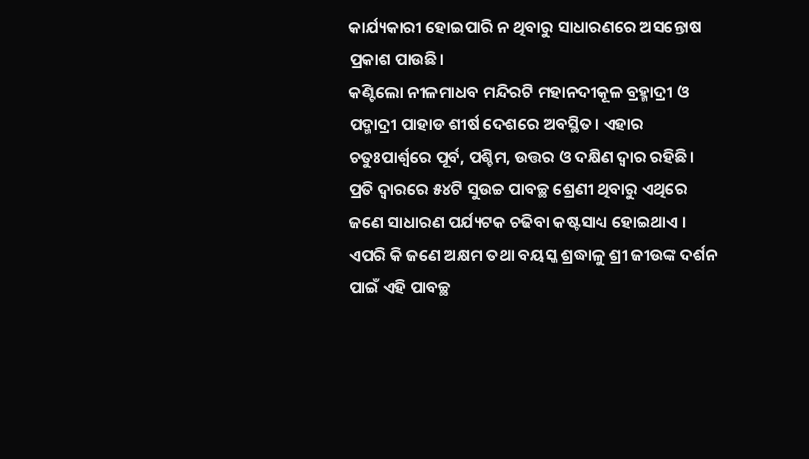କାର୍ଯ୍ୟକାରୀ ହୋଇପାରି ନ ଥିବାରୁ ସାଧାରଣରେ ଅସନ୍ତୋଷ ପ୍ରକାଶ ପାଉଛି।
କଣ୍ଟିଲୋ ନୀଳମାଧବ ମନ୍ଦିରଟି ମହାନଦୀକୂଳ ବ୍ରହ୍ମାଦ୍ରୀ ଓ ପଦ୍ମାଦ୍ରୀ ପାହାଡ ଶୀର୍ଷ ଦେଶରେ ଅବସ୍ଥିତ। ଏହାର ଚତୁଃପାର୍ଶ୍ୱରେ ପୂର୍ବ, ପଶ୍ଚିମ, ଉତ୍ତର ଓ ଦକ୍ଷିଣ ଦ୍ୱାର ରହିଛି। ପ୍ରତି ଦ୍ୱାରରେ ୫୪ଟି ସୁଉଚ୍ଚ ପାବଚ୍ଛ ଶ୍ରେଣୀ ଥିବାରୁ ଏଥିରେ ଜଣେ ସାଧାରଣ ପର୍ଯ୍ୟଟକ ଚଢିବା କଷ୍ଟସାଧ୍ୟ ହୋଇଥାଏ । ଏପରି କି ଜଣେ ଅକ୍ଷମ ତଥା ବୟସ୍କ ଶ୍ରଦ୍ଧାଳୁ ଶ୍ରୀ ଜୀଉଙ୍କ ଦର୍ଶନ ପାଇଁ ଏହି ପାବଚ୍ଛ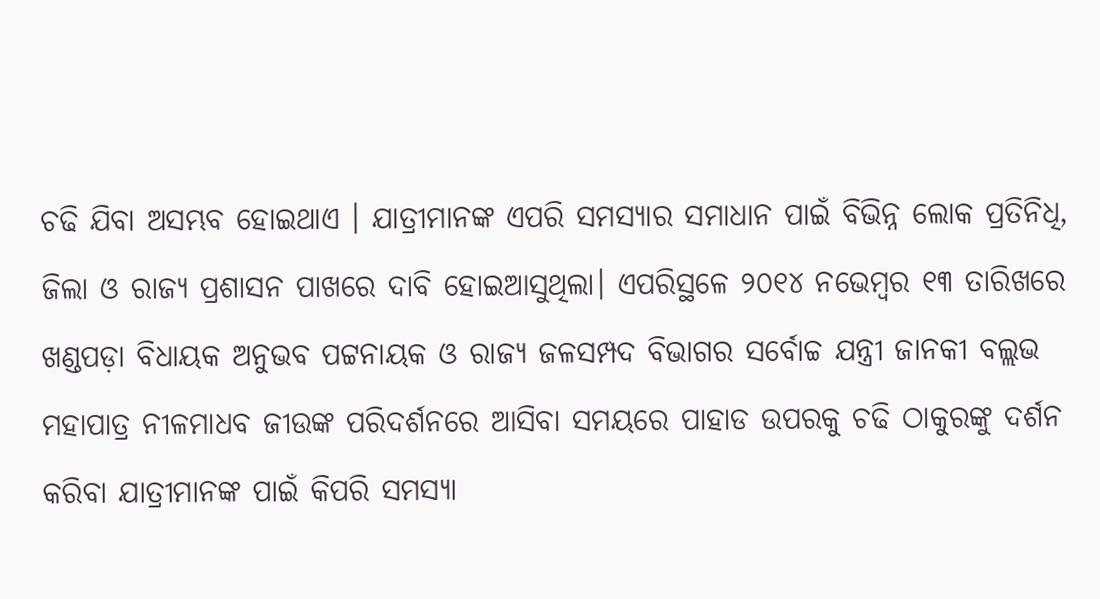ଚଢି ଯିବା ଅସମ୍ଭବ ହୋଇଥାଏ । ଯାତ୍ରୀମାନଙ୍କ ଏପରି ସମସ୍ୟାର ସମାଧାନ ପାଇଁ ବିଭିନ୍ନ ଲୋକ ପ୍ରତିନିଧି, ଜିଲା ଓ ରାଜ୍ୟ ପ୍ରଶାସନ ପାଖରେ ଦାବି ହୋଇଆସୁଥିଲା। ଏପରିସ୍ଥଳେ ୨୦୧୪ ନଭେମ୍ବର ୧୩ ତାରିଖରେ ଖଣ୍ଡପଡ଼ା ବିଧାୟକ ଅନୁଭବ ପଟ୍ଟନାୟକ ଓ ରାଜ୍ୟ ଜଳସମ୍ପଦ ବିଭାଗର ସର୍ବୋଚ୍ଚ ଯନ୍ତ୍ରୀ ଜାନକୀ ବଲ୍ଲଭ ମହାପାତ୍ର ନୀଳମାଧବ ଜୀଉଙ୍କ ପରିଦର୍ଶନରେ ଆସିବା ସମୟରେ ପାହାଡ ଉପରକୁ ଚଢି ଠାକୁରଙ୍କୁ ଦର୍ଶନ କରିବା ଯାତ୍ରୀମାନଙ୍କ ପାଇଁ କିପରି ସମସ୍ୟା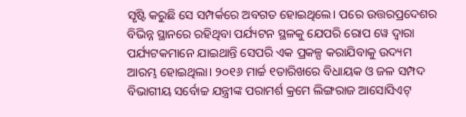ସୃଷ୍ଟି କରୁଛି ସେ ସମ୍ପର୍କରେ ଅବଗତ ହୋଇଥିଲେ। ପରେ ଉତ୍ତରପ୍ରଦେଶର ବିଭିନ୍ନ ସ୍ଥାନରେ ରହିଥିବା ପର୍ଯ୍ୟଟନ ସ୍ଥଳକୁ ଯେପରି ରୋପ ୱେ ଦ୍ୱାରା ପର୍ଯ୍ୟଟକମାନେ ଯାଇଥାନ୍ତି ସେପରି ଏକ ପ୍ରକଳ୍ପ କରାଯିବାକୁ ଉଦ୍ୟମ ଆରମ୍ଭ ହୋଇଥିଲା। ୨୦୧୬ ମାର୍ଚ୍ଚ ୧ତାରିଖରେ ବିଧାୟକ ଓ ଜଳ ସମ୍ପଦ ବିଭାଗୀୟ ସର୍ବୋଚ୍ଚ ଯନ୍ତ୍ରୀଙ୍କ ପରାମର୍ଶ କ୍ରମେ ଲିଙ୍ଗରାଜ ଆସୋସିଏଟ୍‌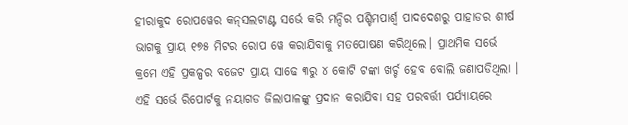ହୀରାକୁଦ ରୋପୱେର କନ୍‌ସଲଟାଣ୍ଟ ସର୍ଭେ କରି ମନ୍ଦିର ପଶ୍ଚିମପାର୍ଶ୍ୱ ପାଦଦେଶରୁ ପାହାଡର ଶୀର୍ଷ ଭାଗକୁ ପ୍ରାୟ ୧୭୫ ମିଟର ରୋପ ୱେ କରାଯିବାକୁ ମତପୋଷଣ କରିଥିଲେ। ପ୍ରାଥମିକ ସର୍ଭେ କ୍ରମେ ଏହି ପ୍ରକଳ୍ପର ବଜେଟ ପ୍ରାୟ ସାଢେ ୩ରୁ ୪ କୋଟି ଟଙ୍କା ଖର୍ଚ୍ଚ ହେବ ବୋଲି ଜଣାପଡିଥିଲା । ଏହି ସର୍ଭେ ରିପୋର୍ଟକୁ ନୟାଗଡ ଜିଲାପାଳଙ୍କୁ ପ୍ରଦାନ କରାଯିବା ସହ ପରବର୍ତ୍ତୀ ପର୍ଯ୍ୟାୟରେ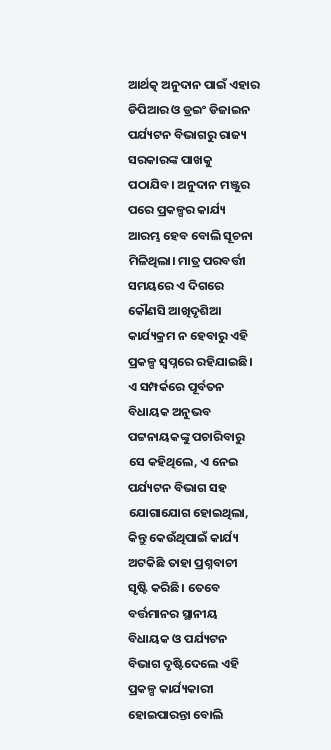ଆର୍ଥତ୍କ ଅନୁଦାନ ପାଇଁ ଏହାର ଡିପିଆର ଓ ଡ୍ରଇଂ ଡିଜାଇନ ପର୍ଯ୍ୟଟନ ବିଭାଗରୁ ରାଜ୍ୟ ସରକାରଙ୍କ ପାଖକୁ ପଠାଯିବ। ଅନୁଦାନ ମଞ୍ଜୁର ପରେ ପ୍ରକଳ୍ପର କାର୍ଯ୍ୟ ଆରମ୍ଭ ହେବ ବୋଲି ସୂଚନା ମିଳିଥିଲା। ମାତ୍ର ପରବର୍ତ୍ତୀ ସମୟରେ ଏ ଦିଗରେ କୌଣସି ଆଖିଦୃଶିଆ କାର୍ଯ୍ୟକ୍ରମ ନ ହେବାରୁ ଏହି ପ୍ରକଳ୍ପ ସ୍ବପ୍ନରେ ରହିଯାଇଛି। ଏ ସମ୍ପର୍କରେ ପୂର୍ବତନ ବିଧାୟକ ଅନୁଭବ ପଟ୍ଟନାୟକଙ୍କୁ ପଚାରିବାରୁ ସେ କହିଥିଲେ, ଏ ନେଇ ପର୍ଯ୍ୟଟନ ବିଭାଗ ସହ ଯୋଗାଯୋଗ ହୋଇଥିଲା, କିନ୍ତୁ କେଉଁଥିପାଇଁ କାର୍ଯ୍ୟ ଅଟକିଛି ତାହା ପ୍ରଶ୍ନବାଚୀ ସୃଷ୍ଟି କରିଛି। ତେବେ ବର୍ତ୍ତମାନର ସ୍ଥାନୀୟ ବିଧାୟକ ଓ ପର୍ଯ୍ୟଟନ ବିଭାଗ ଦୃଷ୍ଟିଦେଲେ ଏହି ପ୍ରକଳ୍ପ କାର୍ଯ୍ୟକାରୀ ହୋଇପାରନ୍ତା ବୋଲି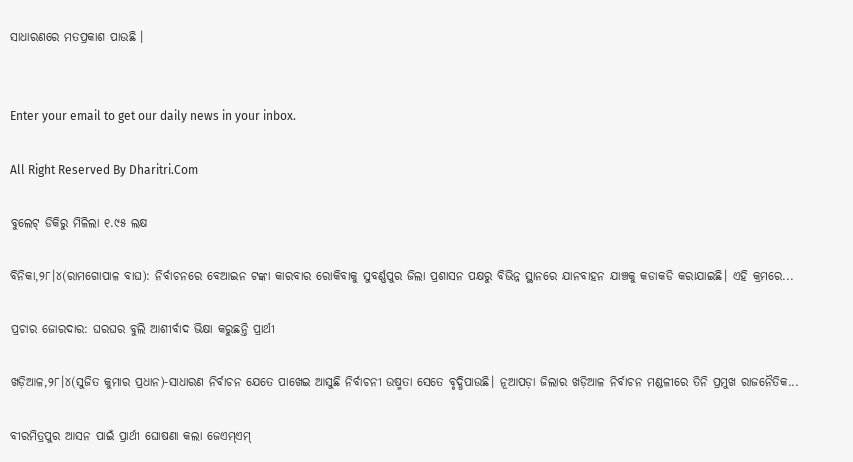ସାଧାରଣରେ ମତପ୍ରକାଶ ପାଉଛି ।


Enter your email to get our daily news in your inbox.

All Right Reserved By Dharitri.Com

ବୁଲେଟ୍‌ ଡିକିରୁ ମିଳିଲା ୧.୯୫ ଲକ୍ଷ

ବିନିକା,୨୮।୪(ରାମଗୋପାଳ ବାଘ): ନିର୍ବାଚନରେ ବେଆଇନ ଟଙ୍କା କାରବାର ରୋକିବାକୁ ସୁବର୍ଣ୍ଣପୁର ଜିଲା ପ୍ରଶାସନ ପକ୍ଷରୁ ବିଭିନ୍ନ ସ୍ଥାନରେ ଯାନବାହନ ଯାଞ୍ଚକୁ କଡାକଡି କରାଯାଇଛି। ଏହି କ୍ରମରେ...

ପ୍ରଚାର ଜୋରଦାର: ଘରଘର ବୁଲି ଆଶୀର୍ବାଦ ଭିକ୍ଷା କରୁଛନ୍ତି ପ୍ରାର୍ଥୀ

ଖଡ଼ିଆଳ,୨୮।୪(ସୁଜିତ କୁମାର ପ୍ରଧାନ)-ସାଧାରଣ ନିର୍ବାଚନ ଯେତେ ପାଖେଇ ଆସୁଛି ନିର୍ବାଚନୀ ଉଷ୍ମତା ସେତେ ବୃଦ୍ଧିପାଉଛି। ନୂଆପଡ଼ା ଜିଲାର ଖଡ଼ିଆଳ ନିର୍ବାଚନ ମଣ୍ଡଳୀରେ ତିନି ପ୍ରମୁଖ ରାଜନୈତିକ...

ବୀରମିତ୍ରପୁର ଆସନ ପାଇଁ ପ୍ରାର୍ଥୀ ଘୋଷଣା କଲା ଜେଏମ୍‌ଏମ୍‌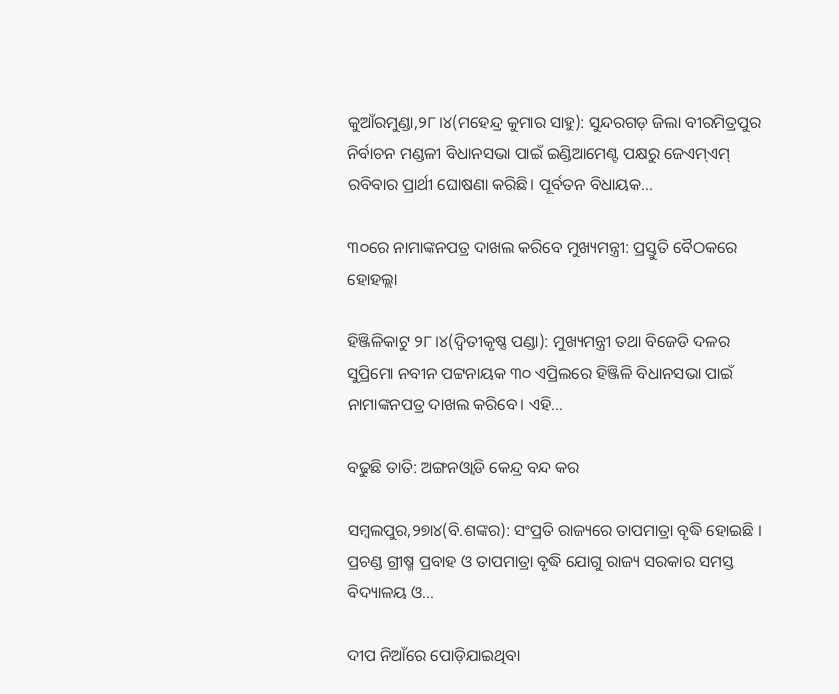କୁଆଁରମୁଣ୍ଡା,୨୮।୪(ମହେନ୍ଦ୍ର କୁମାର ସାହୁ): ସୁନ୍ଦରଗଡ଼ ଜିଲା ବୀରମିତ୍ରପୁର ନିର୍ବାଚନ ମଣ୍ଡଳୀ ବିଧାନସଭା ପାଇଁ ଇଣ୍ଡିଆମେଣ୍ଟ ପକ୍ଷରୁ ଜେଏମ୍‌ଏମ୍‌ ରବିବାର ପ୍ରାର୍ଥୀ ଘୋଷଣା କରିଛି। ପୂର୍ବତନ ବିଧାୟକ...

୩୦ରେ ନାମାଙ୍କନପତ୍ର ଦାଖଲ କରିବେ ମୁଖ୍ୟମନ୍ତ୍ରୀ: ପ୍ରସ୍ତୁତି ବୈଠକରେ ହୋହଲ୍ଲା

ହିଞ୍ଜିଳିକାଟୁ ୨୮।୪(ଦ୍ବିତୀକୃଷ୍ଣ ପଣ୍ଡା): ମୁଖ୍ୟମନ୍ତ୍ରୀ ତଥା ବିଜେଡି ଦଳର ସୁପ୍ରିମୋ ନବୀନ ପଟ୍ଟନାୟକ ୩୦ ଏପ୍ରିଲରେ ହିଞ୍ଜିଳି ବିଧାନସଭା ପାଇଁ ନାମାଙ୍କନପତ୍ର ଦାଖଲ କରିବେ। ଏହି...

ବଢୁଛି ତାତି: ଅଙ୍ଗନଓ୍ବାଡି କେନ୍ଦ୍ର ବନ୍ଦ କର

ସମ୍ବଲପୁର,୨୭ା୪(ବି.ଶଙ୍କର): ସଂପ୍ରତି ରାଜ୍ୟରେ ତାପମାତ୍ରା ବୃଦ୍ଧି ହୋଇଛି । ପ୍ରଚଣ୍ଡ ଗ୍ରୀଷ୍ମ ପ୍ରବାହ ଓ ତାପମାତ୍ରା ବୃଦ୍ଧି ଯୋଗୁ ରାଜ୍ୟ ସରକାର ସମସ୍ତ ବିଦ୍ୟାଳୟ ଓ...

ଦୀପ ନିଆଁରେ ପୋଡ଼ିଯାଇଥିବା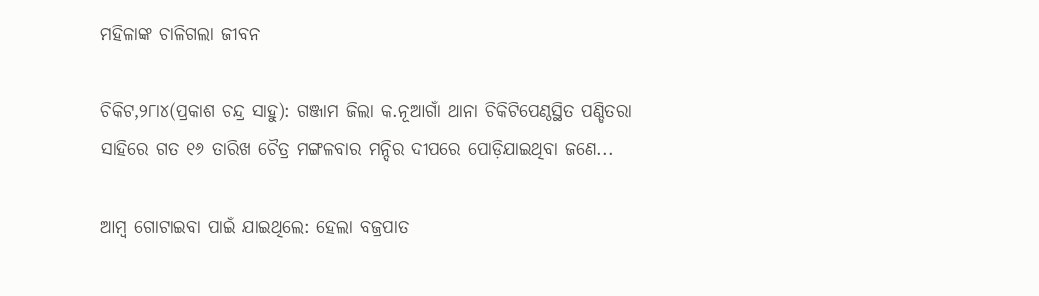ମହିଳାଙ୍କ ଚାଳିଗଲା ଜୀବନ

ଚିକିଟ,୨୮ା୪(ପ୍ରକାଶ ଚନ୍ଦ୍ର ସାହୁ): ଗଞ୍ଜାମ ଜିଲା କ.ନୂଆଗାଁ ଥାନା ଚିକିଟିପେଣ୍ଠସ୍ଥିତ ପଣ୍ଡିତରା ସାହିରେ ଗତ ୧୬ ତାରିଖ ଚୈତ୍ର ମଙ୍ଗଳବାର ମନ୍ଦିର ଦୀପରେ ପୋଡ଼ିଯାଇଥିବା ଜଣେ...

ଆମ୍ବ ଗୋଟାଇବା ପାଇଁ ଯାଇଥିଲେ: ହେଲା ବଜ୍ରପାତ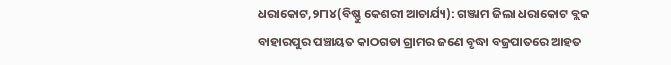ଧରାକୋଟ,୨୮ା୪(ବିଷ୍ଣୁ କେଶରୀ ଆଚାର୍ଯ୍ୟ): ଗଞ୍ଜାମ ଜିଲା ଧରାକୋଟ ବ୍ଲକ ବାହାରପୁର ପଞ୍ଚାୟତ କାଠଗଡା ଗ୍ରାମର ଜଣେ ବୃଦ୍ଧା ବଜ୍ରପାତରେ ଆହତ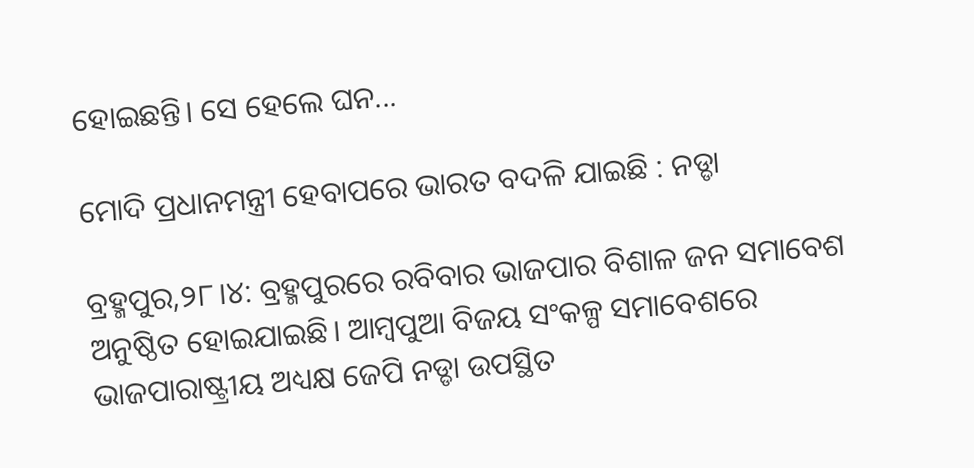ହୋଇଛନ୍ତି। ସେ ହେଲେ ଘନ...

ମୋଦି ପ୍ରଧାନମନ୍ତ୍ରୀ ହେବାପରେ ଭାରତ ବଦଳି ଯାଇଛି : ନଡ୍ଡା

ବ୍ରହ୍ମପୁର,୨୮।୪: ବ୍ରହ୍ମପୁରରେ ରବିବାର ଭାଜପାର ବିଶାଳ ଜନ ସମାବେଶ ଅନୁଷ୍ଠିତ ହୋଇଯାଇଛି। ଆମ୍ବପୁଆ ବିଜୟ ସଂକଳ୍ପ ସମାବେଶରେ ଭାଜପାରାଷ୍ଟ୍ରୀୟ ଅଧ୍ୟକ୍ଷ ଜେପି ନଡ୍ଡା ଉପସ୍ଥିତ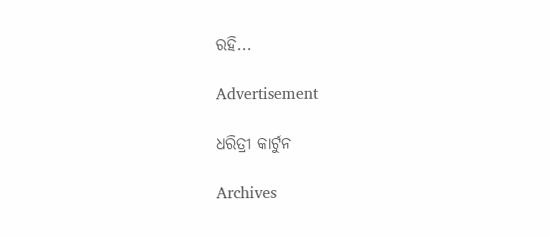ରହି...

Advertisement

ଧରିତ୍ରୀ କାର୍ଟୁନ

Archives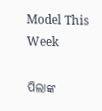Model This Week

ପିଲାଙ୍କ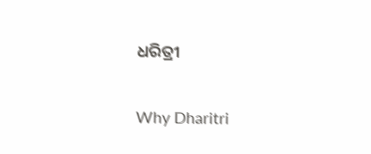ଧରିତ୍ରୀ

Why Dharitri